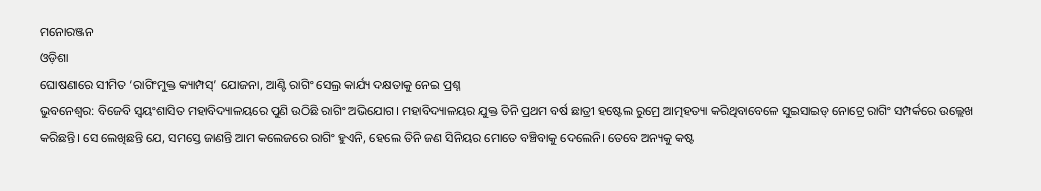ମନୋରଞ୍ଜନ
ଓଡ଼ିଶା
ଘୋଷଣାରେ ସୀମିତ ‘ରାଗିଂମୁକ୍ତ କ୍ୟାମ୍ପସ୍’ ଯୋଜନା, ଆଣ୍ଟି ରାଗିଂ ସେଲ୍ର କାର୍ଯ୍ୟ ଦକ୍ଷତାକୁ ନେଇ ପ୍ରଶ୍ନ
ଭୁବନେଶ୍ୱର: ବିଜେବି ସ୍ୱୟଂଶାସିତ ମହାବିଦ୍ୟାଳୟରେ ପୁଣି ଉଠିଛି ରାଗିଂ ଅଭିଯୋଗ। ମହାବିଦ୍ୟାଳୟର ଯୁକ୍ତ ତିନି ପ୍ରଥମ ବର୍ଷ ଛାତ୍ରୀ ହଷ୍ଟେଲ ରୁମ୍ରେ ଆତ୍ମହତ୍ୟା କରିଥିବାବେଳେ ସୁଇସାଇଡ୍ ନୋଟ୍ରେ ରାଗିଂ ସମ୍ପର୍କରେ ଉଲ୍ଲେଖ କରିଛନ୍ତି। ସେ ଲେଖିଛନ୍ତି ଯେ, ସମସ୍ତେ ଜାଣନ୍ତି ଆମ କଲେଜରେ ରାଗିଂ ହୁଏନି, ହେଲେ ତିନି ଜଣ ସିନିୟର ମୋତେ ବଞ୍ଚିବାକୁ ଦେଲେନି। ତେବେ ଅନ୍ୟକୁ କଷ୍ଟ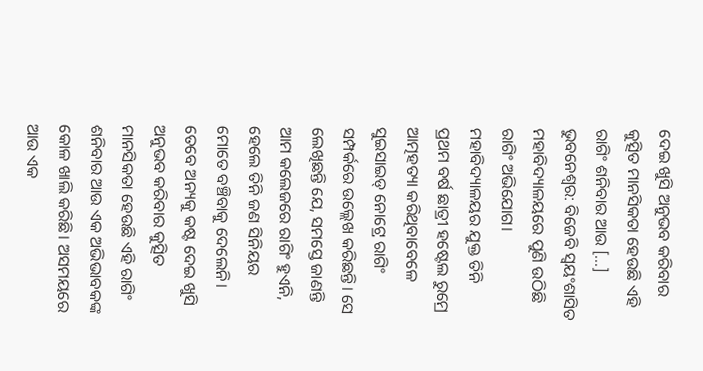ଦେଇ ଖୁସି ଅନୁଭବ କରିବାର କୁତ୍ସିତ ମାନସିକତା ହେଉଛି ଏହି ରାଗିଂ ଶନିବାର ଆଉ […]
ଭୁବନେଶ୍ୱର: ବିଜେବି ସ୍ୱୟଂଶାସିତ ମହାବିଦ୍ୟାଳୟରେ ପୁଣି ଉଠିଛି ରାଗିଂ ଅଭିଯୋଗ। ମହାବିଦ୍ୟାଳୟର ଯୁକ୍ତ ତିନି ପ୍ରଥମ ବର୍ଷ ଛାତ୍ରୀ ହଷ୍ଟେଲ ରୁମ୍ରେ ଆତ୍ମହତ୍ୟା କରିଥିବାବେଳେ ସୁଇସାଇଡ୍ ନୋଟ୍ରେ ରାଗିଂ ସମ୍ପର୍କରେ ଉଲ୍ଲେଖ କରିଛନ୍ତି। ସେ ଲେଖିଛନ୍ତି ଯେ, ସମସ୍ତେ ଜାଣନ୍ତି ଆମ କଲେଜରେ ରାଗିଂ ହୁଏନି, ହେଲେ ତିନି ଜଣ ସିନିୟର ମୋତେ ବଞ୍ଚିବାକୁ ଦେଲେନି। ତେବେ ଅନ୍ୟକୁ କଷ୍ଟ ଦେଇ ଖୁସି ଅନୁଭବ କରିବାର କୁତ୍ସିତ ମାନସିକତା ହେଉଛି ଏହି ରାଗିଂ ଶନିବାର ଆଉ ଏକ ଅଭିଭାବକଙ୍କ କୋଳ ଖାଲି କରିଛି। ଅସମୟରେ ଆଉ ଏକ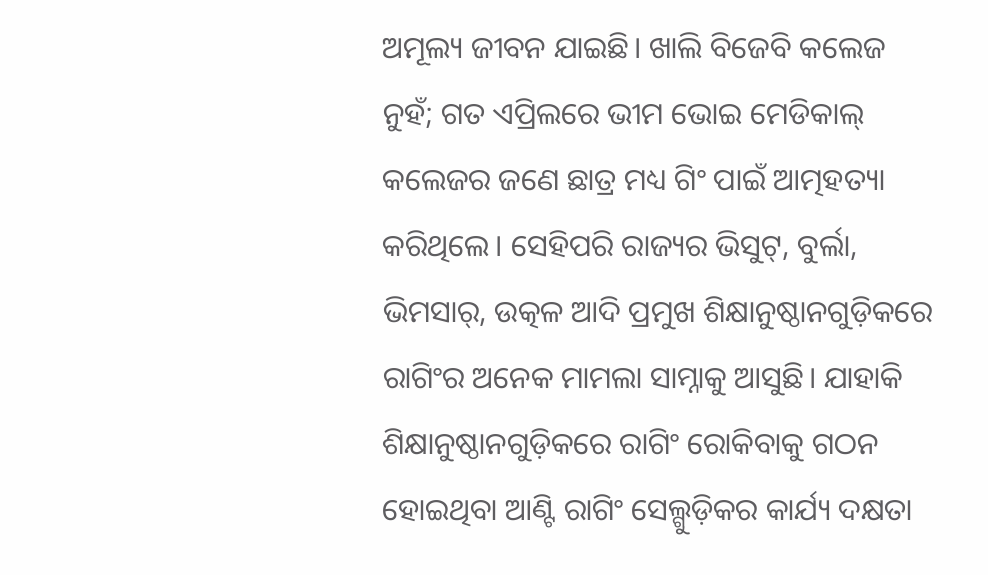ଅମୂଲ୍ୟ ଜୀବନ ଯାଇଛି। ଖାଲି ବିଜେବି କଲେଜ ନୁହଁ; ଗତ ଏପ୍ରିଲରେ ଭୀମ ଭୋଇ ମେଡିକାଲ୍ କଲେଜର ଜଣେ ଛାତ୍ର ମଧ୍ୟ ଗିଂ ପାଇଁ ଆତ୍ମହତ୍ୟା କରିଥିଲେ। ସେହିପରି ରାଜ୍ୟର ଭିସୁଟ୍, ବୁର୍ଲା, ଭିମସାର୍, ଉତ୍କଳ ଆଦି ପ୍ରମୁଖ ଶିକ୍ଷାନୁଷ୍ଠାନଗୁଡ଼ିକରେ ରାଗିଂର ଅନେକ ମାମଲା ସାମ୍ନାକୁ ଆସୁଛି। ଯାହାକି ଶିକ୍ଷାନୁଷ୍ଠାନଗୁଡ଼ିକରେ ରାଗିଂ ରୋକିବାକୁ ଗଠନ ହୋଇଥିବା ଆଣ୍ଟି ରାଗିଂ ସେଲ୍ଗୁଡ଼ିକର କାର୍ଯ୍ୟ ଦକ୍ଷତା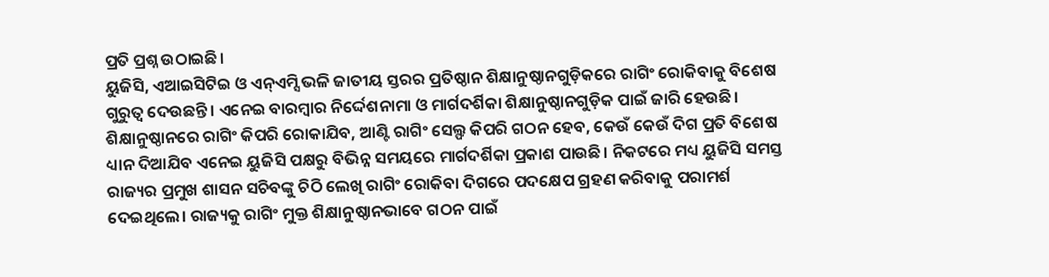ପ୍ରତି ପ୍ରଶ୍ନ ଉଠାଇଛି।
ୟୁଜିସି, ଏଆଇସିଟିଇ ଓ ଏନ୍ଏମ୍ସି ଭଳି ଜାତୀୟ ସ୍ତରର ପ୍ରତିଷ୍ଠାନ ଶିକ୍ଷାନୁଷ୍ଠାନଗୁଡ଼ିକରେ ରାଗିଂ ରୋକିବାକୁ ବିଶେଷ ଗୁରୁତ୍ୱ ଦେଉଛନ୍ତି। ଏନେଇ ବାରମ୍ବାର ନିର୍ଦ୍ଦେଶନାମା ଓ ମାର୍ଗଦର୍ଶିକା ଶିକ୍ଷାନୁଷ୍ଠାନଗୁଡ଼ିକ ପାଇଁ ଜାରି ହେଉଛି। ଶିକ୍ଷାନୁଷ୍ଠାନରେ ରାଗିଂ କିପରି ରୋକାଯିବ, ଆଣ୍ଟି ରାଗିଂ ସେଲ୍ଫ କିପରି ଗଠନ ହେବ, କେଉଁ କେଉଁ ଦିଗ ପ୍ରତି ବିଶେଷ ଧ୍ୟାନ ଦିଆଯିବ ଏନେଇ ୟୁଜିସି ପକ୍ଷରୁ ବିଭିନ୍ନ ସମୟରେ ମାର୍ଗଦର୍ଶିକା ପ୍ରକାଶ ପାଉଛି। ନିକଟରେ ମଧ୍ୟ ୟୁଜିସି ସମସ୍ତ ରାଜ୍ୟର ପ୍ରମୁଖ ଶାସନ ସଚିବଙ୍କୁ ଚିଠି ଲେଖି ରାଗିଂ ରୋକିବା ଦିଗରେ ପଦକ୍ଷେପ ଗ୍ରହଣ କରିବାକୁ ପରାମର୍ଶ ଦେଇଥିଲେ। ରାଜ୍ୟକୁ ରାଗିଂ ମୁକ୍ତ ଶିକ୍ଷାନୁଷ୍ଠାନଭାବେ ଗଠନ ପାଇଁ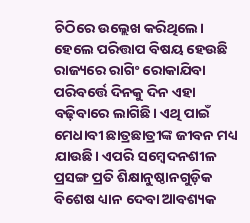ଚିଠିରେ ଉଲ୍ଲେଖ କରିଥିଲେ। ହେଲେ ପରିତ୍ତାପ ବିଷୟ ହେଉଛି ରାଜ୍ୟରେ ରାଗିଂ ରୋକାଯିବା ପରିବର୍ତ୍ତେ ଦିନକୁ ଦିନ ଏହା ବଢ଼ିବାରେ ଲାଗିଛି। ଏଥି ପାଇଁ ମେଧାବୀ ଛାତ୍ରଛାତ୍ରୀଙ୍କ ଜୀବନ ମଧ୍ୟ ଯାଉଛି। ଏପରି ସମ୍ବେଦନଶୀଳ ପ୍ରସଙ୍ଗ ପ୍ରତି ଶିକ୍ଷାନୁଷ୍ଠାନଗୁଡ଼ିକ ବିଶେଷ ଧ୍ୟାନ ଦେବା ଆବଶ୍ୟକ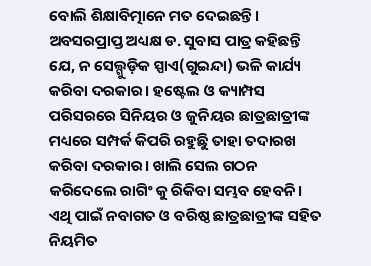ବୋଲି ଶିକ୍ଷାବିତ୍ମାନେ ମତ ଦେଇଛନ୍ତି।
ଅବସରପ୍ରାପ୍ତ ଅଧ୍ୟକ୍ଷ ଡ. ସୁବାସ ପାତ୍ର କହିଛନ୍ତି ଯେ, ନ ସେଲ୍ଗୁଡ଼ିକ ସ୍ପାଏ(ଗୁଇନ୍ଦା) ଭଳି କାର୍ଯ୍ୟ କରିବା ଦରକାର। ହଷ୍ଟେଲ ଓ କ୍ୟାମ୍ପସ ପରିସରରେ ସିନିୟର ଓ ଜୁନିୟର ଛାତ୍ରଛାତ୍ରୀଙ୍କ ମଧ୍ୟରେ ସମ୍ପର୍କ କିପରି ରହୁଛୁି ତାହା ତଦାରଖ କରିବା ଦରକାର। ଖାଲି ସେଲ ଗଠନ କରିଦେଲେ ରାଗିଂ କୁ ରିକିବା ସମ୍ଭବ ହେବନି। ଏଥି ପାଇଁ ନବାଗତ ଓ ବରିଷ୍ଠ ଛାତ୍ରଛାତ୍ରୀଙ୍କ ସହିତ ନିୟମିତ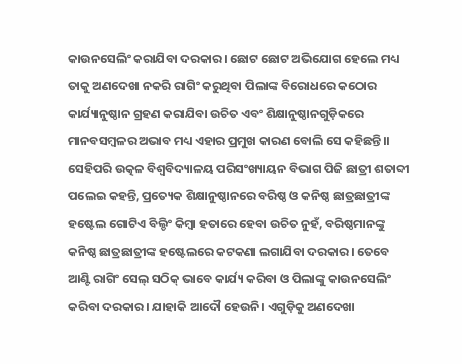କାଉନସେଲିଂ କରାଯିବା ଦରକାର। ଛୋଟ ଛୋଟ ଅଭିଯୋଗ ହେଲେ ମଧ୍ୟ ତାକୁ ଅଣଦେଖା ନକରି ରାଗିଂ କରୁଥିବା ପିଲାଙ୍କ ବିରୋଧରେ କଠୋର କାର୍ଯ୍ୟାନୁଷ୍ଠାନ ଗ୍ରହଣ କରାଯିବା ଉଚିତ ଏବଂ ଶିକ୍ଷାନୁଷ୍ଠାନଗୁଡ଼ିକରେ ମାନବସମ୍ବଳର ଅଭାବ ମଧ୍ୟ ଏହାର ପ୍ରମୁଖ କାରଣ ବୋଲି ସେ କହିଛନ୍ତି।।
ସେହିପରି ଉତ୍କଳ ବିଶ୍ୱବିଦ୍ୟାଳୟ ପରିସଂଖ୍ୟାୟନ ବିଭାଗ ପିଜି ଛାତ୍ରୀ ଶତାବ୍ଦୀ ପଲେଇ କହନ୍ତି, ପ୍ରତ୍ୟେକ ଶିକ୍ଷାନୁଷ୍ଠାନରେ ବରିଷ୍ଠ ଓ କନିଷ୍ଠ ଛାତ୍ରଛାତ୍ରୀଙ୍କ ହଷ୍ଟେଲ ଗୋଟିଏ ବିଲ୍ଡିଂ କିମ୍ବା ହତାରେ ହେବା ଉଚିତ ନୁହଁ, ବରିଷ୍ଠମାନଙ୍କୁ କନିଷ୍ଠ ଛାତ୍ରଛାତ୍ରୀଙ୍କ ହଷ୍ଟେଲରେ କଟକଣା ଲଗାଯିବା ଦରକାର। ତେବେ ଆଣ୍ଟି ରାଗିଂ ସେଲ୍ ସଠିକ୍ ଭାବେ କାର୍ଯ୍ୟ କରିବା ଓ ପିଲାଙ୍କୁ କାଉନସେଲିଂ କରିବା ଦରକାର। ଯାହାକି ଆଦୌ ହେଉନି। ଏଗୁଡ଼ିକୁ ଅଣଦେଖା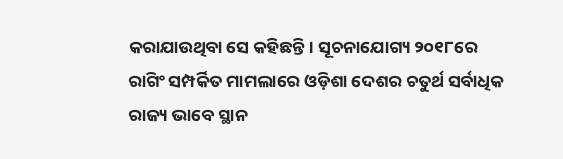କରାଯାଉଥିବା ସେ କହିଛନ୍ତି। ସୂଚନାଯୋଗ୍ୟ ୨୦୧୮ରେ ରାଗିଂ ସମ୍ପର୍କିତ ମାମଲାରେ ଓଡ଼ିଶା ଦେଶର ଚତୁର୍ଥ ସର୍ବାଧିକ ରାଜ୍ୟ ଭାବେ ସ୍ଥାନ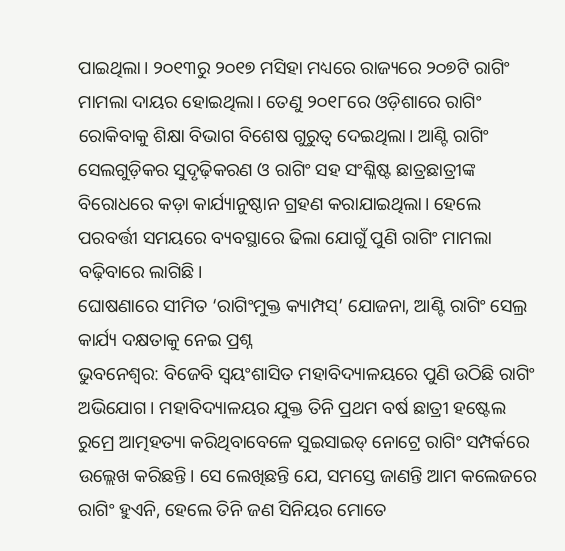ପାଇଥିଲା। ୨୦୧୩ରୁ ୨୦୧୭ ମସିହା ମଧ୍ୟରେ ରାଜ୍ୟରେ ୨୦୭ଟି ରାଗିଂ ମାମଲା ଦାୟର ହୋଇଥିଲା। ତେଣୁ ୨୦୧୮ରେ ଓଡ଼ିଶାରେ ରାଗିଂ ରୋକିବାକୁ ଶିକ୍ଷା ବିଭାଗ ବିଶେଷ ଗୁରୁତ୍ୱ ଦେଇଥିଲା। ଆଣ୍ଟି ରାଗିଂ ସେଲଗୁଡ଼ିକର ସୁଦୃଢ଼ିକରଣ ଓ ରାଗିଂ ସହ ସଂଶ୍ଳିଷ୍ଟ ଛାତ୍ରଛାତ୍ରୀଙ୍କ ବିରୋଧରେ କଡ଼ା କାର୍ଯ୍ୟାନୁଷ୍ଠାନ ଗ୍ରହଣ କରାଯାଇଥିଲା। ହେଲେ ପରବର୍ତ୍ତୀ ସମୟରେ ବ୍ୟବସ୍ଥାରେ ଢିଲା ଯୋଗୁଁ ପୁଣି ରାଗିଂ ମାମଲା ବଢ଼ିବାରେ ଲାଗିଛି।
ଘୋଷଣାରେ ସୀମିତ ‘ରାଗିଂମୁକ୍ତ କ୍ୟାମ୍ପସ୍’ ଯୋଜନା, ଆଣ୍ଟି ରାଗିଂ ସେଲ୍ର କାର୍ଯ୍ୟ ଦକ୍ଷତାକୁ ନେଇ ପ୍ରଶ୍ନ
ଭୁବନେଶ୍ୱର: ବିଜେବି ସ୍ୱୟଂଶାସିତ ମହାବିଦ୍ୟାଳୟରେ ପୁଣି ଉଠିଛି ରାଗିଂ ଅଭିଯୋଗ। ମହାବିଦ୍ୟାଳୟର ଯୁକ୍ତ ତିନି ପ୍ରଥମ ବର୍ଷ ଛାତ୍ରୀ ହଷ୍ଟେଲ ରୁମ୍ରେ ଆତ୍ମହତ୍ୟା କରିଥିବାବେଳେ ସୁଇସାଇଡ୍ ନୋଟ୍ରେ ରାଗିଂ ସମ୍ପର୍କରେ ଉଲ୍ଲେଖ କରିଛନ୍ତି। ସେ ଲେଖିଛନ୍ତି ଯେ, ସମସ୍ତେ ଜାଣନ୍ତି ଆମ କଲେଜରେ ରାଗିଂ ହୁଏନି, ହେଲେ ତିନି ଜଣ ସିନିୟର ମୋତେ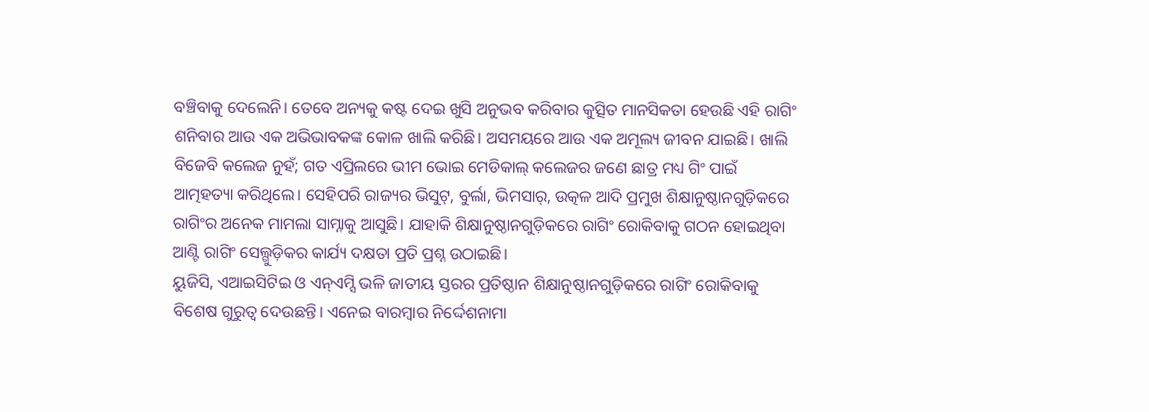ବଞ୍ଚିବାକୁ ଦେଲେନି। ତେବେ ଅନ୍ୟକୁ କଷ୍ଟ ଦେଇ ଖୁସି ଅନୁଭବ କରିବାର କୁତ୍ସିତ ମାନସିକତା ହେଉଛି ଏହି ରାଗିଂ ଶନିବାର ଆଉ ଏକ ଅଭିଭାବକଙ୍କ କୋଳ ଖାଲି କରିଛି। ଅସମୟରେ ଆଉ ଏକ ଅମୂଲ୍ୟ ଜୀବନ ଯାଇଛି। ଖାଲି ବିଜେବି କଲେଜ ନୁହଁ; ଗତ ଏପ୍ରିଲରେ ଭୀମ ଭୋଇ ମେଡିକାଲ୍ କଲେଜର ଜଣେ ଛାତ୍ର ମଧ୍ୟ ଗିଂ ପାଇଁ ଆତ୍ମହତ୍ୟା କରିଥିଲେ। ସେହିପରି ରାଜ୍ୟର ଭିସୁଟ୍, ବୁର୍ଲା, ଭିମସାର୍, ଉତ୍କଳ ଆଦି ପ୍ରମୁଖ ଶିକ୍ଷାନୁଷ୍ଠାନଗୁଡ଼ିକରେ ରାଗିଂର ଅନେକ ମାମଲା ସାମ୍ନାକୁ ଆସୁଛି। ଯାହାକି ଶିକ୍ଷାନୁଷ୍ଠାନଗୁଡ଼ିକରେ ରାଗିଂ ରୋକିବାକୁ ଗଠନ ହୋଇଥିବା ଆଣ୍ଟି ରାଗିଂ ସେଲ୍ଗୁଡ଼ିକର କାର୍ଯ୍ୟ ଦକ୍ଷତା ପ୍ରତି ପ୍ରଶ୍ନ ଉଠାଇଛି।
ୟୁଜିସି, ଏଆଇସିଟିଇ ଓ ଏନ୍ଏମ୍ସି ଭଳି ଜାତୀୟ ସ୍ତରର ପ୍ରତିଷ୍ଠାନ ଶିକ୍ଷାନୁଷ୍ଠାନଗୁଡ଼ିକରେ ରାଗିଂ ରୋକିବାକୁ ବିଶେଷ ଗୁରୁତ୍ୱ ଦେଉଛନ୍ତି। ଏନେଇ ବାରମ୍ବାର ନିର୍ଦ୍ଦେଶନାମା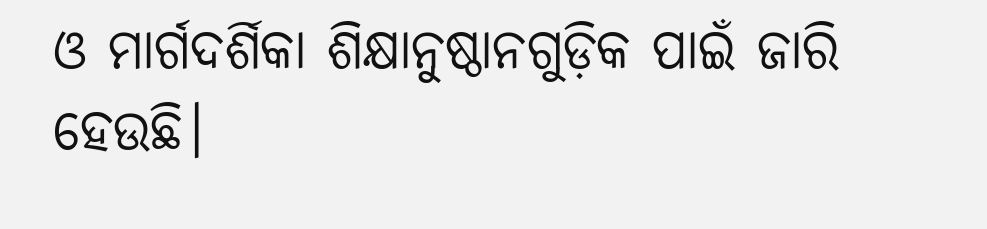ଓ ମାର୍ଗଦର୍ଶିକା ଶିକ୍ଷାନୁଷ୍ଠାନଗୁଡ଼ିକ ପାଇଁ ଜାରି ହେଉଛି।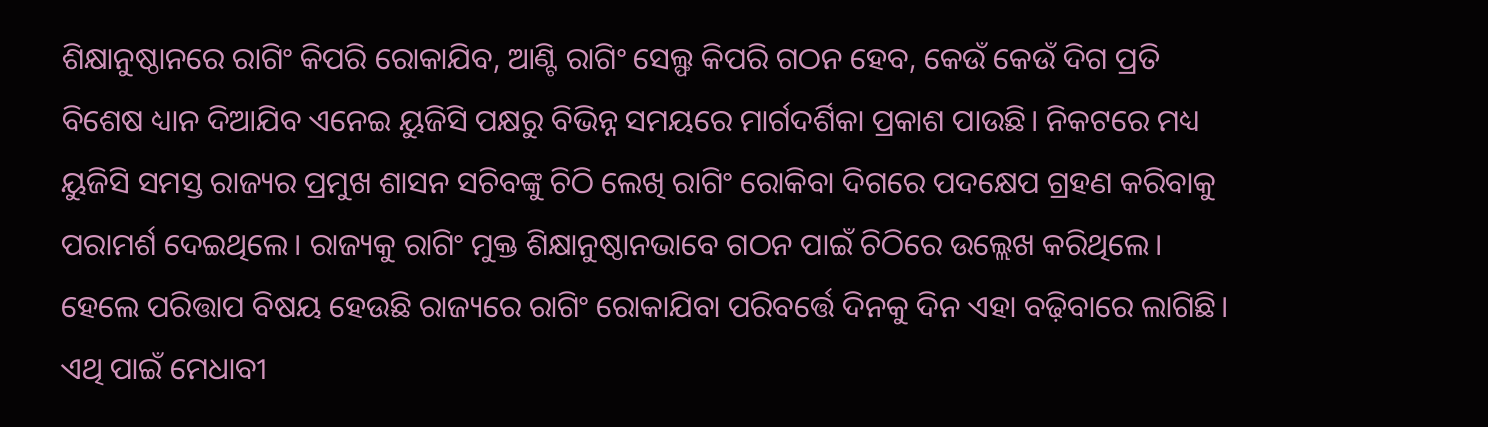ଶିକ୍ଷାନୁଷ୍ଠାନରେ ରାଗିଂ କିପରି ରୋକାଯିବ, ଆଣ୍ଟି ରାଗିଂ ସେଲ୍ଫ କିପରି ଗଠନ ହେବ, କେଉଁ କେଉଁ ଦିଗ ପ୍ରତି ବିଶେଷ ଧ୍ୟାନ ଦିଆଯିବ ଏନେଇ ୟୁଜିସି ପକ୍ଷରୁ ବିଭିନ୍ନ ସମୟରେ ମାର୍ଗଦର୍ଶିକା ପ୍ରକାଶ ପାଉଛି। ନିକଟରେ ମଧ୍ୟ ୟୁଜିସି ସମସ୍ତ ରାଜ୍ୟର ପ୍ରମୁଖ ଶାସନ ସଚିବଙ୍କୁ ଚିଠି ଲେଖି ରାଗିଂ ରୋକିବା ଦିଗରେ ପଦକ୍ଷେପ ଗ୍ରହଣ କରିବାକୁ ପରାମର୍ଶ ଦେଇଥିଲେ। ରାଜ୍ୟକୁ ରାଗିଂ ମୁକ୍ତ ଶିକ୍ଷାନୁଷ୍ଠାନଭାବେ ଗଠନ ପାଇଁ ଚିଠିରେ ଉଲ୍ଲେଖ କରିଥିଲେ। ହେଲେ ପରିତ୍ତାପ ବିଷୟ ହେଉଛି ରାଜ୍ୟରେ ରାଗିଂ ରୋକାଯିବା ପରିବର୍ତ୍ତେ ଦିନକୁ ଦିନ ଏହା ବଢ଼ିବାରେ ଲାଗିଛି। ଏଥି ପାଇଁ ମେଧାବୀ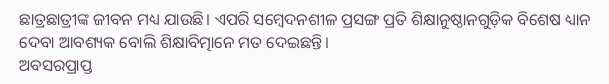ଛାତ୍ରଛାତ୍ରୀଙ୍କ ଜୀବନ ମଧ୍ୟ ଯାଉଛି। ଏପରି ସମ୍ବେଦନଶୀଳ ପ୍ରସଙ୍ଗ ପ୍ରତି ଶିକ୍ଷାନୁଷ୍ଠାନଗୁଡ଼ିକ ବିଶେଷ ଧ୍ୟାନ ଦେବା ଆବଶ୍ୟକ ବୋଲି ଶିକ୍ଷାବିତ୍ମାନେ ମତ ଦେଇଛନ୍ତି।
ଅବସରପ୍ରାପ୍ତ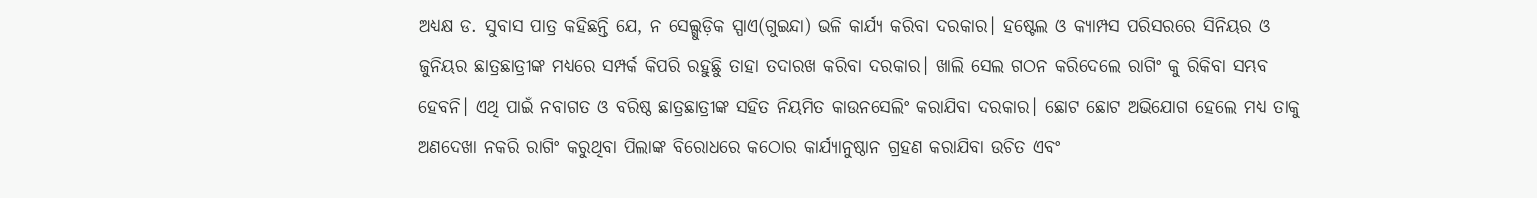ଅଧ୍ୟକ୍ଷ ଡ. ସୁବାସ ପାତ୍ର କହିଛନ୍ତି ଯେ, ନ ସେଲ୍ଗୁଡ଼ିକ ସ୍ପାଏ(ଗୁଇନ୍ଦା) ଭଳି କାର୍ଯ୍ୟ କରିବା ଦରକାର। ହଷ୍ଟେଲ ଓ କ୍ୟାମ୍ପସ ପରିସରରେ ସିନିୟର ଓ ଜୁନିୟର ଛାତ୍ରଛାତ୍ରୀଙ୍କ ମଧ୍ୟରେ ସମ୍ପର୍କ କିପରି ରହୁଛୁି ତାହା ତଦାରଖ କରିବା ଦରକାର। ଖାଲି ସେଲ ଗଠନ କରିଦେଲେ ରାଗିଂ କୁ ରିକିବା ସମ୍ଭବ ହେବନି। ଏଥି ପାଇଁ ନବାଗତ ଓ ବରିଷ୍ଠ ଛାତ୍ରଛାତ୍ରୀଙ୍କ ସହିତ ନିୟମିତ କାଉନସେଲିଂ କରାଯିବା ଦରକାର। ଛୋଟ ଛୋଟ ଅଭିଯୋଗ ହେଲେ ମଧ୍ୟ ତାକୁ ଅଣଦେଖା ନକରି ରାଗିଂ କରୁଥିବା ପିଲାଙ୍କ ବିରୋଧରେ କଠୋର କାର୍ଯ୍ୟାନୁଷ୍ଠାନ ଗ୍ରହଣ କରାଯିବା ଉଚିତ ଏବଂ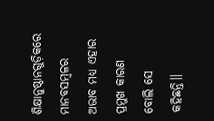ଶିକ୍ଷାନୁଷ୍ଠାନଗୁଡ଼ିକରେ ମାନବସମ୍ବଳର ଅଭାବ ମଧ୍ୟ ଏହାର ପ୍ରମୁଖ କାରଣ ବୋଲି ସେ କହିଛନ୍ତି।।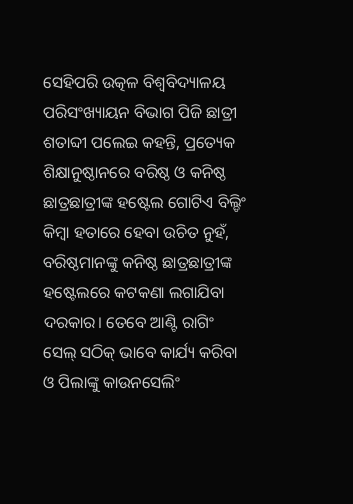ସେହିପରି ଉତ୍କଳ ବିଶ୍ୱବିଦ୍ୟାଳୟ ପରିସଂଖ୍ୟାୟନ ବିଭାଗ ପିଜି ଛାତ୍ରୀ ଶତାବ୍ଦୀ ପଲେଇ କହନ୍ତି, ପ୍ରତ୍ୟେକ ଶିକ୍ଷାନୁଷ୍ଠାନରେ ବରିଷ୍ଠ ଓ କନିଷ୍ଠ ଛାତ୍ରଛାତ୍ରୀଙ୍କ ହଷ୍ଟେଲ ଗୋଟିଏ ବିଲ୍ଡିଂ କିମ୍ବା ହତାରେ ହେବା ଉଚିତ ନୁହଁ, ବରିଷ୍ଠମାନଙ୍କୁ କନିଷ୍ଠ ଛାତ୍ରଛାତ୍ରୀଙ୍କ ହଷ୍ଟେଲରେ କଟକଣା ଲଗାଯିବା ଦରକାର। ତେବେ ଆଣ୍ଟି ରାଗିଂ ସେଲ୍ ସଠିକ୍ ଭାବେ କାର୍ଯ୍ୟ କରିବା ଓ ପିଲାଙ୍କୁ କାଉନସେଲିଂ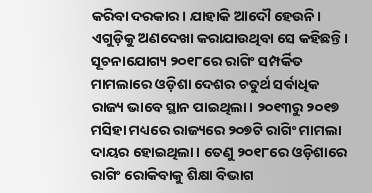କରିବା ଦରକାର। ଯାହାକି ଆଦୌ ହେଉନି। ଏଗୁଡ଼ିକୁ ଅଣଦେଖା କରାଯାଉଥିବା ସେ କହିଛନ୍ତି। ସୂଚନାଯୋଗ୍ୟ ୨୦୧୮ରେ ରାଗିଂ ସମ୍ପର୍କିତ ମାମଲାରେ ଓଡ଼ିଶା ଦେଶର ଚତୁର୍ଥ ସର୍ବାଧିକ ରାଜ୍ୟ ଭାବେ ସ୍ଥାନ ପାଇଥିଲା। ୨୦୧୩ରୁ ୨୦୧୭ ମସିହା ମଧ୍ୟରେ ରାଜ୍ୟରେ ୨୦୭ଟି ରାଗିଂ ମାମଲା ଦାୟର ହୋଇଥିଲା। ତେଣୁ ୨୦୧୮ରେ ଓଡ଼ିଶାରେ ରାଗିଂ ରୋକିବାକୁ ଶିକ୍ଷା ବିଭାଗ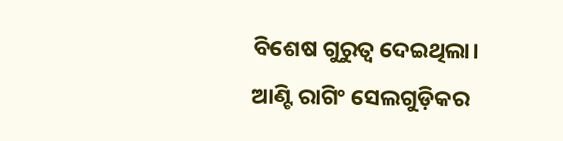ବିଶେଷ ଗୁରୁତ୍ୱ ଦେଇଥିଲା। ଆଣ୍ଟି ରାଗିଂ ସେଲଗୁଡ଼ିକର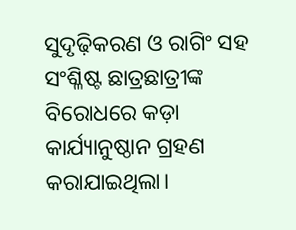ସୁଦୃଢ଼ିକରଣ ଓ ରାଗିଂ ସହ ସଂଶ୍ଳିଷ୍ଟ ଛାତ୍ରଛାତ୍ରୀଙ୍କ ବିରୋଧରେ କଡ଼ା କାର୍ଯ୍ୟାନୁଷ୍ଠାନ ଗ୍ରହଣ କରାଯାଇଥିଲା।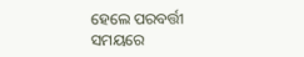ହେଲେ ପରବର୍ତ୍ତୀ ସମୟରେ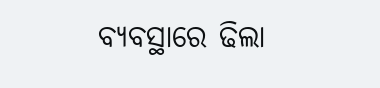ବ୍ୟବସ୍ଥାରେ ଢିଲା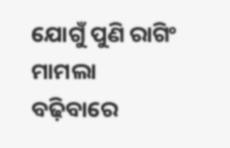ଯୋଗୁଁ ପୁଣି ରାଗିଂ ମାମଲା ବଢ଼ିବାରେ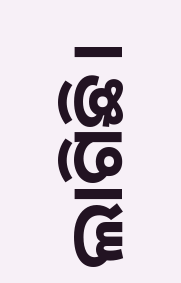ଲାଗିଛି।